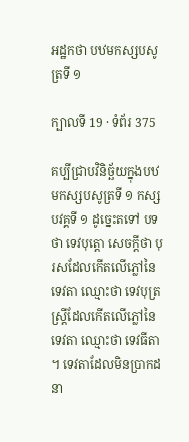អដ្ឋកថា បឋមកស្សបសូត្រទី ១

ក្បាលទី 19 · ទំព័រ 375

គប្បីជ្រាបវិនិច្ឆ័យក្នុងបឋមកស្សបសូត្រទី ១ កស្សបវគ្គទី ១ ដូច្នេះតទៅ បទថា ទេវបុត្តោ សេចក្តីថា បុរសដែលកើតលើភ្លៅនៃ ទេវតា ឈ្មោះថា ទេវបុត្រ ស្ត្រីដែលកើតលើភ្លៅនៃទេវតា ឈ្មោះថា ទេវធីតា ។ ទេវតាដែលមិនប្រាកដនា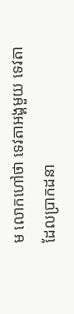ម លោកហៅថា ទេវតាអង្គមួយ ទេវតា ដែលប្រាកដនា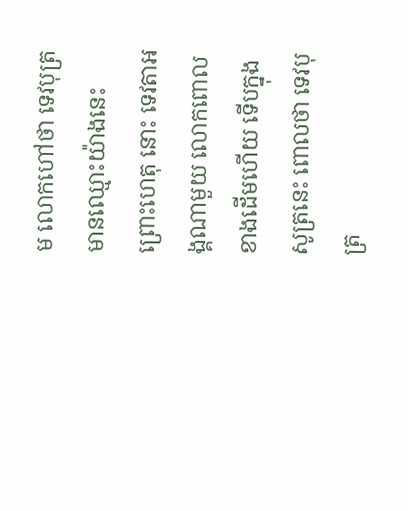ម លោកហៅថា ទេវបុត្រមានឈ្មោះយ៉ាងនេះ ព្រោះហេតុ នោះ ទេវតាអង្គណាមួយ លោកពោលខាងដើមហើយ ទើបក្នុងសូត្រនេះ ពោលថា ទេវបុត្រ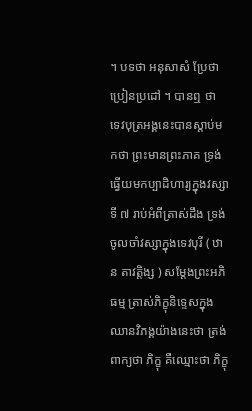។ បទថា អនុសាសំ ប្រែថា ប្រៀនប្រដៅ ។ បានឮ ថា ទេវបុត្រអង្គនេះបានស្តាប់មកថា ព្រះមានព្រះភាគ ទ្រង់ធ្វើយមកប្បាដិហារ្យក្នុងវស្សាទី ៧ រាប់អំពីត្រាស់ដឹង ទ្រង់ចូលចាំវស្សាក្នុងទេវបុរី ( ឋាន តាវត្តិង្ស ) សម្តែងព្រះអភិធម្ម ត្រាស់ភិក្ខុនិទ្ទេសក្នុងឈានវិភង្គយ៉ាងនេះថា ត្រង់ពាក្យថា ភិក្ខុ គឺឈ្មោះថា ភិក្ខុ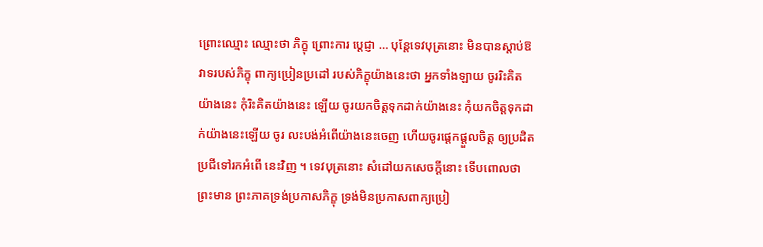ព្រោះឈ្មោះ ឈ្មោះថា ភិក្ខុ ព្រោះការ ប្តេជ្ញា … បុន្តែទេវបុត្រនោះ មិនបានស្តាប់ឱវាទរបស់ភិក្ខុ ពាក្យប្រៀនប្រដៅ របស់ភិក្ខុយ៉ាងនេះថា អ្នកទាំងឡាយ ចូររិះគិតយ៉ាងនេះ កុំរិះគិតយ៉ាងនេះ ឡើយ ចូរយកចិត្តទុកដាក់យ៉ាងនេះ កុំយកចិត្តទុកដាក់យ៉ាងនេះឡើយ ចូរ លះបង់អំពើយ៉ាងនេះចេញ ហើយចូរផ្តេកផ្តួលចិត្ត ឲ្យប្រដិតប្រជីទៅរកអំពើ នេះវិញ ។ ទេវបុត្រនោះ សំដៅយកសេចក្តីនោះ ទើបពោលថា ព្រះមាន ព្រះភាគទ្រង់ប្រកាសភិក្ខុ ទ្រង់មិនប្រកាសពាក្យប្រៀ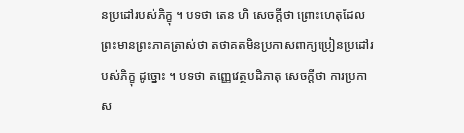នប្រដៅរបស់ភិក្ខុ ។ បទថា តេន ហិ សេចក្តីថា ព្រោះហេតុដែលព្រះមានព្រះភាគត្រាស់ថា តថាគតមិនប្រកាសពាក្យប្រៀនប្រដៅរបស់ភិក្ខុ ដូច្នោះ ។ បទថា តញ្ញេវេត្ថបដិភាតុ សេចក្តីថា ការប្រកាស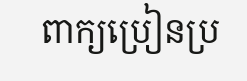ពាក្យប្រៀនប្រ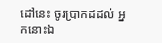ដៅនេះ ចូរប្រាកដដល់ អ្នកនោះឯ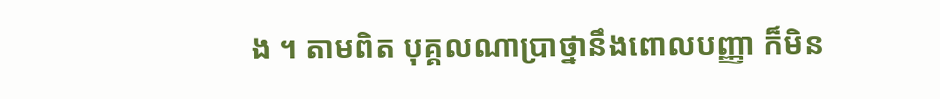ង ។ តាមពិត បុគ្គលណាប្រាថ្នានឹងពោលបញ្ញា ក៏មិន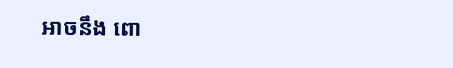អាចនឹង ពោ